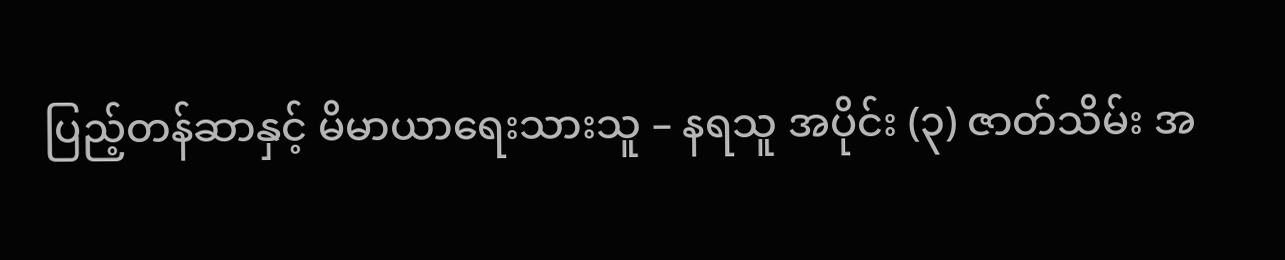ပြည့်တန်ဆာနှင့် မိမာယာရေးသားသူ – နရသူ အပိုင်း (၃) ဇာတ်သိမ်း အ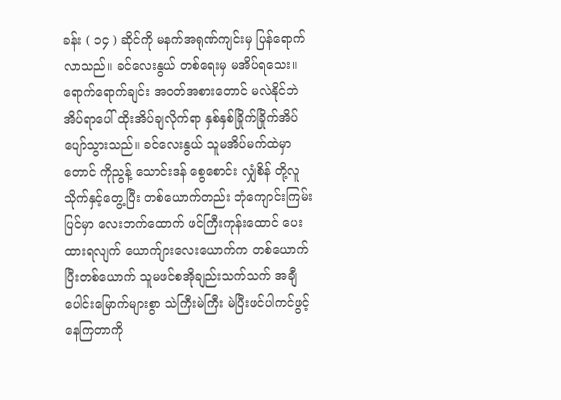ခန်း ( ၁၄ ) ဆိုင်ကို မနက်အရုဏ်ကျင်းမှ ပြန်ရောက်လာသည်။ ခင်လေးနွယ် တစ်ရေးမှ မအိပ်ရသေး။ ရောက်ရောက်ချင်း အဝတ်အစားတောင် မလဲနိုင်ဘဲ အိပ်ရာပေါ် ထိုးအိပ်ချလိုက်ရာ နှစ်နှစ်ခြိုက်ခြိုက်အိပ်ပျော်သွားသည်။ ခင်လေးနွယ် သူမအိပ်မက်ထဲမှာတောင် ကိုညွန့် သောင်းဒန် စွေစောင်း လျှံစိန် တို့လူသိုက်နှင့်တွေ့ပြီး တစ်ယောက်တည်း ဘုံကျောင်းကြမ်းပြင်မှာ လေးဘက်ထောက် ဖင်ကြီးကုန်းထောင် ပေးထားရလျက် ယောက်ျားလေးယောက်က တစ်ယောက်ပြီးတစ်ယောက် သူမဖင်စအိုချည်းသက်သက် အချီပေါင်းမြောက်များစွာ သဲကြီးမဲကြီး မဲပြီးဖင်ပါကင်ဖွင့်နေကြတာကို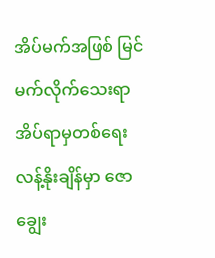အိပ်မက်အဖြစ် မြင်မက်လိုက်သေးရာ အိပ်ရာမှတစ်ရေးလန့်နိုးချိန်မှာ ဇောချွေး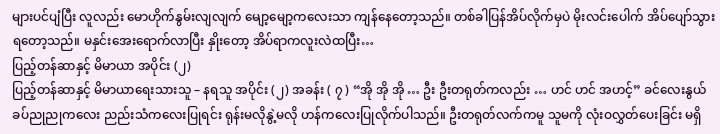များပင်ပျံပြီး လူလည်း မောဟိုက်နွမ်းလျလျက် မျော့မျော့ကလေးသာ ကျန်နေတော့သည်။ တစ်ခါပြန်အိပ်လိုက်မှပဲ မိုးလင်းပေါက် အိပ်ပျော်သွားရတော့သည်။ မနှင်းအေးရောက်လာပြီး နှိုးတော့ အိပ်ရာကလူးလဲထပြီး…
ပြည့်တန်ဆာနှင့် မိမာယာ အပိုင်း (၂)
ပြည့်တန်ဆာနှင့် မိမာယာရေးသားသူ – နရသူ အပိုင်း (၂) အခန်း ( ၇ ) “အို အို အို … ဦး ဦးတရုတ်ကလည်း … ဟင် ဟင် အဟင့်” ခင်လေးနွယ် ခပ်ညုညုကလေး ညည်းသံကလေးပြုရင်း ရုန်းမလိုနွဲ့မလို ဟန်ကလေးပြုလိုက်ပါသည်။ ဦးတရုတ်လက်ကမူ သူမကို လုံးဝလွှတ်ပေးခြင်း မရှိ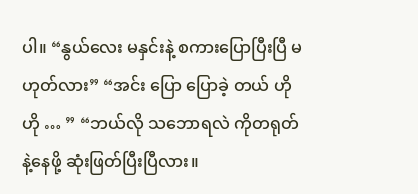ပါ။ “နွယ်လေး မနှင်းနဲ့ စကားပြောပြီးပြီ မဟုတ်လား” “အင်း ပြော ပြောခဲ့ တယ် ဟို ဟို … ” “ဘယ်လို သဘောရလဲ ကိုတရုတ်နဲ့နေဖို့ ဆုံးဖြတ်ပြီးပြီလား။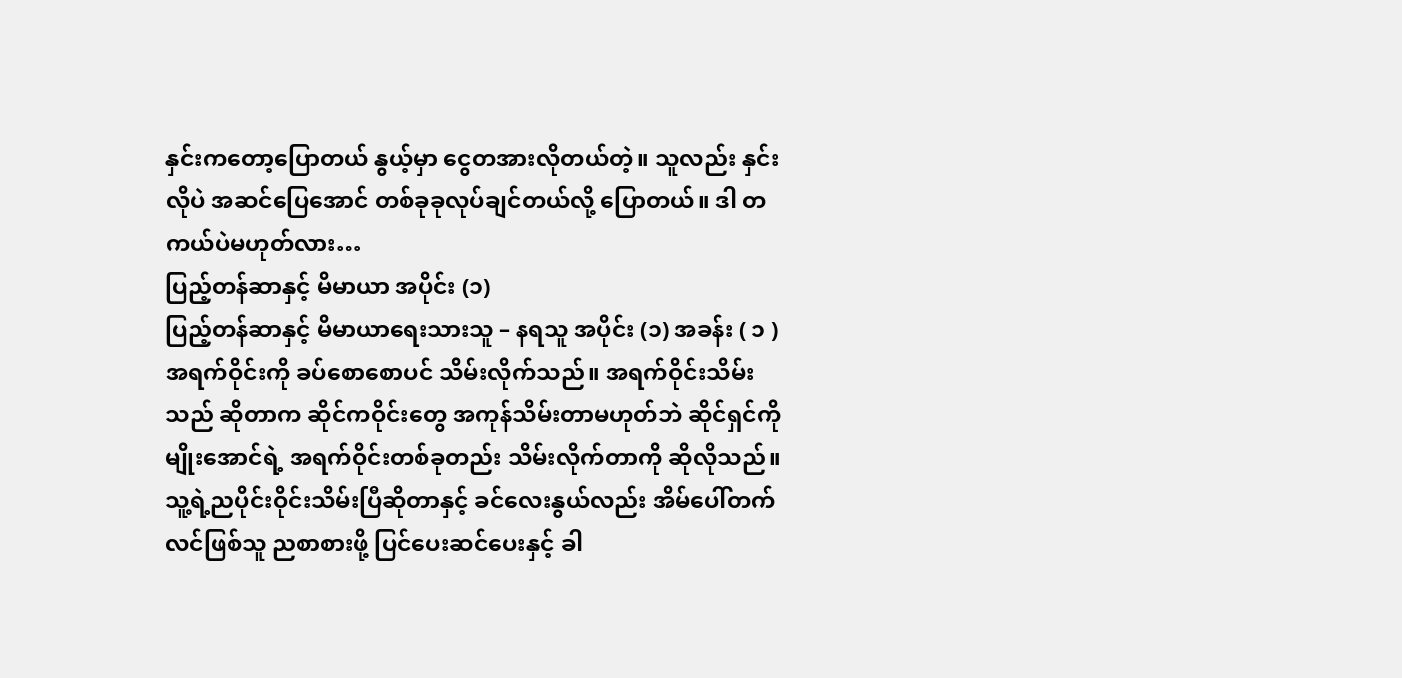နှင်းကတော့ပြောတယ် နွယ့်မှာ ငွေတအားလိုတယ်တဲ့။ သူလည်း နှင်းလိုပဲ အဆင်ပြေအောင် တစ်ခုခုလုပ်ချင်တယ်လို့ ပြောတယ်။ ဒါ တကယ်ပဲမဟုတ်လား…
ပြည့်တန်ဆာနှင့် မိမာယာ အပိုင်း (၁)
ပြည့်တန်ဆာနှင့် မိမာယာရေးသားသူ – နရသူ အပိုင်း (၁) အခန်း ( ၁ ) အရက်ဝိုင်းကို ခပ်စောစောပင် သိမ်းလိုက်သည်။ အရက်ဝိုင်းသိမ်းသည် ဆိုတာက ဆိုင်ကဝိုင်းတွေ အကုန်သိမ်းတာမဟုတ်ဘဲ ဆိုင်ရှင်ကိုမျိုးအောင်ရဲ့ အရက်ဝိုင်းတစ်ခုတည်း သိမ်းလိုက်တာကို ဆိုလိုသည်။ သူ့ရဲ့ညပိုင်းဝိုင်းသိမ်းပြီဆိုတာနှင့် ခင်လေးနွယ်လည်း အိမ်ပေါ်တက် လင်ဖြစ်သူ ညစာစားဖို့ ပြင်ပေးဆင်ပေးနှင့် ခါ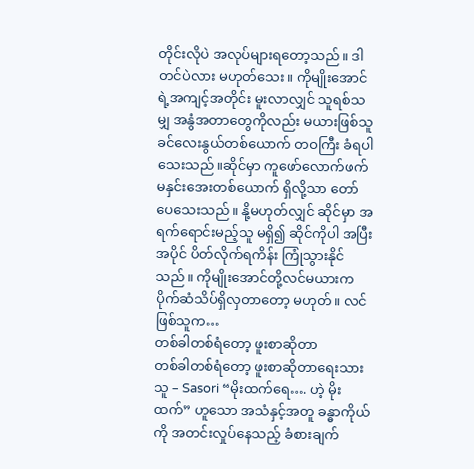တိုင်းလိုပဲ အလုပ်များရတော့သည်။ ဒါတင်ပဲလား မဟုတ်သေး။ ကိုမျိုးအောင်ရဲ့အကျင့်အတိုင်း မူးလာလျှင် သူရစ်သမျှ အနွံအတာတွေကိုလည်း မယားဖြစ်သူ ခင်လေးနွယ်တစ်ယောက် တဝကြီး ခံရပါသေးသည်။ဆိုင်မှာ ကူဖော်လောက်ဖက် မနှင်းအေးတစ်ယောက် ရှိလို့သာ တော်ပေသေးသည်။ နို့မဟုတ်လျှင် ဆိုင်မှာ အရက်ရောင်းမည့်သူ မရှိ၍ ဆိုင်ကိုပါ အပြီးအပိုင် ပိတ်လိုက်ရကိန်း ကြုံသွားနိုင်သည်။ ကိုမျိုးအောင်တို့လင်မယားက ပိုက်ဆံသိပ်ရှိလှတာတော့ မဟုတ်။ လင်ဖြစ်သူက…
တစ်ခါတစ်ရံတော့ ဖူးစာဆိုတာ
တစ်ခါတစ်ရံတော့ ဖူးစာဆိုတာရေးသားသူ – Sasori “မိုးထက်ရေ…. ဟဲ့ မိုးထက်” ဟူသော အသံနှင့်အတူ ခန္ဓာကိုယ်ကို အတင်းလှုပ်နေသည့် ခံစားချက်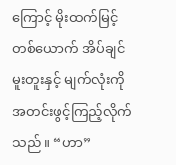ကြောင့် မိုးထက်မြင့်တစ်ယောက် အိပ်ချင်မူးတူးနှင့် မျက်လုံးကို အတင်းဖွင့်ကြည့်လိုက်သည်။ “ဟာ”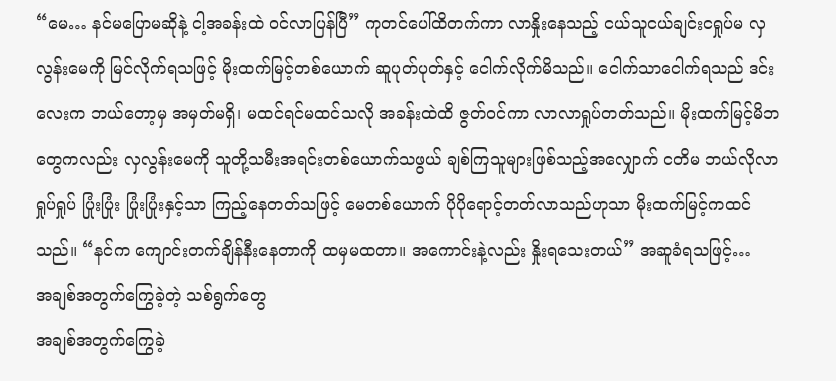“မေ… နင်မပြောမဆိုနဲ့ ငါ့အခန်းထဲ ဝင်လာပြန်ပြီ” ကုတင်ပေါ်ထိတက်ကာ လာနှိုးနေသည့် ငယ်သူငယ်ချင်းငရှုပ်မ လှလွန်းမေကို မြင်လိုက်ရသဖြင့် မိုးထက်မြင့်တစ်ယောက် ဆူပုတ်ပုတ်နှင့် ငေါက်လိုက်မိသည်။ ငေါက်သာငေါက်ရသည် ဒင်းလေးက ဘယ်တော့မှ အမှတ်မရှိ၊ မထင်ရင်မထင်သလို အခန်းထဲထိ ဇွတ်ဝင်ကာ လာလာရှုပ်တတ်သည်။ မိုးထက်မြင့်မိဘတွေကလည်း လှလွန်းမေကို သူတို့သမီးအရင်းတစ်ယောက်သဖွယ် ချစ်ကြသူများဖြစ်သည့်အလျှောက် ငတိမ ဘယ်လိုလာရှုပ်ရှုပ် ပြုံးပြုံး ပြုံးပြုံးနှင့်သာ ကြည့်နေတတ်သဖြင့် မေတစ်ယောက် ပိုပိုရောင့်တတ်လာသည်ဟုသာ မိုးထက်မြင့်ကထင်သည်။ “နင်က ကျောင်းတက်ချိန်နီးနေတာကို ထမှမထတာ။ အကောင်းနဲ့လည်း နှိုးရသေးတယ်” အဆူခံရသဖြင့်…
အချစ်အတွက်ကြွေခဲ့တဲ့ သစ်ရွက်တွေ
အချစ်အတွက်ကြွေခဲ့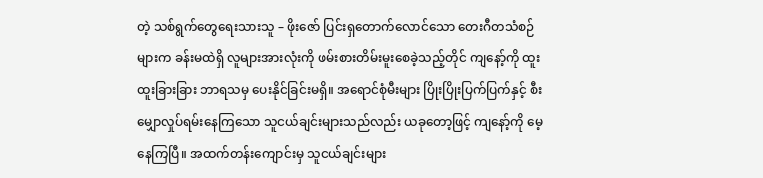တဲ့ သစ်ရွက်တွေရေးသားသူ – ဖိုးဇော် ပြင်းရှတောက်လောင်သော တေးဂီတသံစဉ်များက ခန်းမထဲရှိ လူများအားလုံးကို ဖမ်းစားတိမ်းမူးစေခဲ့သည့်တိုင် ကျနော့်ကို ထူးထူးခြားခြား ဘာရသမှ ပေးနိုင်ခြင်းမရှိ။ အရောင်စုံမီးများ ပြိုးပြိုးပြက်ပြက်နှင့် စီးမျှောလှုပ်ရမ်းနေကြသော သူငယ်ချင်းများသည်လည်း ယခုတော့ဖြင့် ကျနော့်ကို မေ့နေကြပြီ။ အထက်တန်းကျောင်းမှ သူငယ်ချင်းများ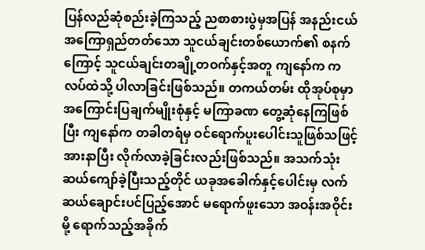ပြန်လည်ဆုံစည်းခဲ့ကြသည့် ညစာစားပွဲမှအပြန် အနည်းငယ် အကြောရှည်တတ်သော သူငယ်ချင်းတစ်ယောက်၏ စနက်ကြောင့် သူငယ်ချင်းတချို့တဝက်နှင့်အတူ ကျနော်က ကလပ်ထဲသို့ ပါလာခြင်းဖြစ်သည်။ တကယ်တမ်း ထိုအုပ်စုမှာ အကြောင်းပြချက်မျိုးစုံနှင့် မကြာခဏ တွေ့ဆုံနေကြဖြစ်ပြီး ကျနော်က တခါတရံမှ ဝင်ရောက်ပူးပေါင်းသူဖြစ်သဖြင့် အားနာပြီး လိုက်လာခဲ့ခြင်းလည်းဖြစ်သည်။ အသက်သုံးဆယ်ကျော်ခဲ့ပြီးသည့်တိုင် ယခုအခေါက်နှင့်ပေါင်းမှ လက်ဆယ်ချောင်းပင်ပြည့်အောင် မရောက်ဖူးသော အဝန်းအဝိုင်းမို့ ရောက်သည့်အခိုက်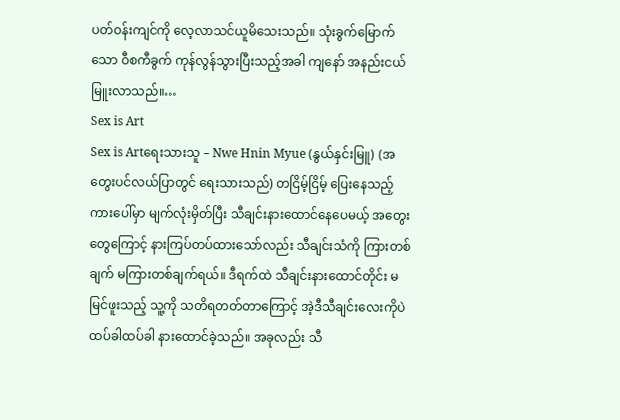ပတ်ဝန်းကျင်ကို လေ့လာသင်ယူမိသေးသည်။ သုံးခွက်မြောက်သော ဝီစကီခွက် ကုန်လွန်သွားပြီးသည့်အခါ ကျနော် အနည်းငယ်မြူးလာသည်။…
Sex is Art
Sex is Artရေးသားသူ – Nwe Hnin Myue (နွယ်နှင်းမြူ) (အတွေးပင်လယ်ပြာတွင် ရေးသားသည်) တငြိမ့်ငြိမ့် ပြေးနေသည့် ကားပေါ်မှာ မျက်လုံးမှိတ်ပြီး သီချင်းနားထောင်နေပေမယ့် အတွေးတွေကြောင့် နားကြပ်တပ်ထားသော်လည်း သီချင်းသံကို ကြားတစ်ချက် မကြားတစ်ချက်ရယ်။ ဒီရက်ထဲ သီချင်းနားထောင်တိုင်း မမြင်ဖူးသည့် သူ့ကို သတိရတတ်တာကြောင့် အဲ့ဒီသီချင်းလေးကိုပဲ ထပ်ခါထပ်ခါ နားထောင်ခဲ့သည်။ အခုလည်း သီ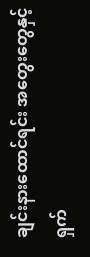ချင်းနားထောင်ရင်း အတွေးတွေနှင့် ရှက်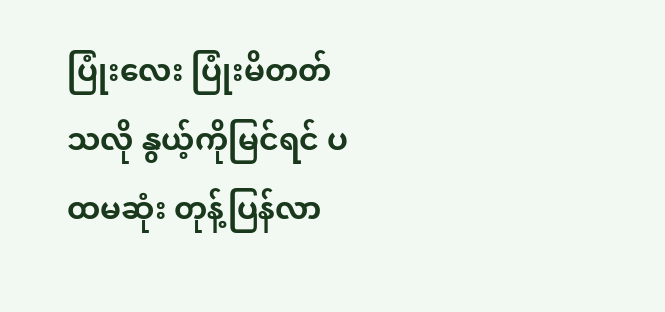ပြုံးလေး ပြုံးမိတတ်သလို နွယ့်ကိုမြင်ရင် ပထမဆုံး တုန့်ပြန်လာ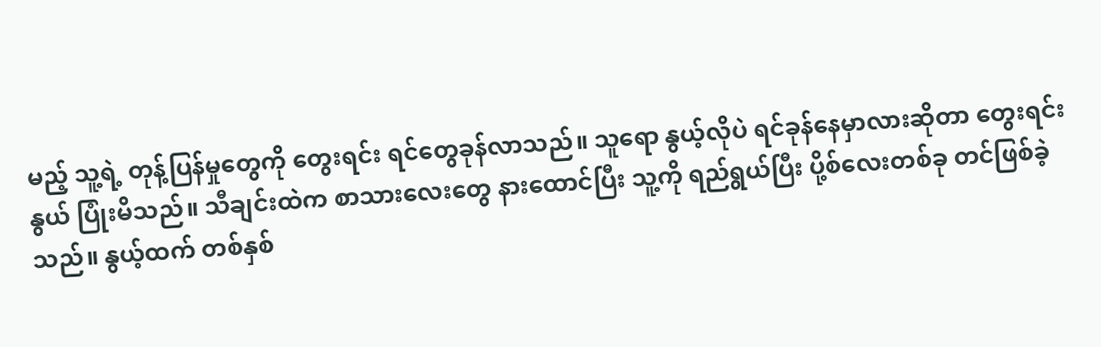မည့် သူ့ရဲ့ တုန့်ပြန်မှုတွေကို တွေးရင်း ရင်တွေခုန်လာသည်။ သူရော နွယ့်လိုပဲ ရင်ခုန်နေမှာလားဆိုတာ တွေးရင်း နွယ် ပြုံးမိသည်။ သီချင်းထဲက စာသားလေးတွေ နားထောင်ပြီး သူ့ကို ရည်ရွယ်ပြီး ပို့စ်လေးတစ်ခု တင်ဖြစ်ခဲ့သည်။ နွယ့်ထက် တစ်နှစ်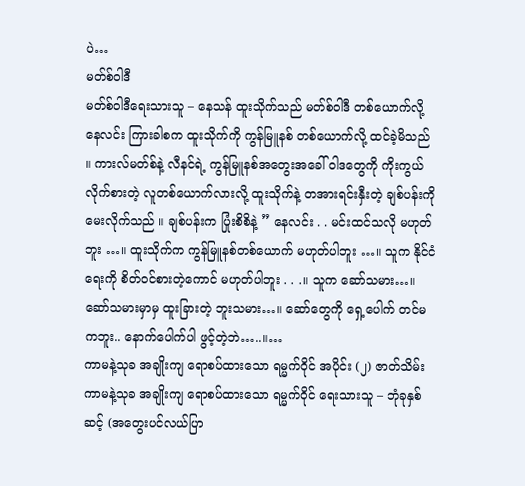ပဲ…
မတ်စ်ဝါဒီ
မတ်စ်ဝါဒီရေးသားသူ – နေသန် ထူးသိုက်သည် မတ်စ်ဝါဒီ တစ်ယောက်လို့ နေလင်း ကြားခါစက ထူးသိုက်ကို ကွန်မြူနစ် တစ်ယောက်လို့ ထင်ခဲ့မိသည် ။ ကားလ်မတ်စ်နဲ့ လီနင်ရဲ့ ကွန်မြူနစ်အတွေးအခေါ် ဝါဒတွေကို ကိုးကွယ် လိုက်စားတဲ့ လူတစ်ယောက်လားလို့ ထူးသိုက်နဲ့ တအားရင်းနှီးတဲ့ ချစ်ပန်းကို မေးလိုက်သည် ။ ချစ်ပန်းက ပြုံးစိစိနဲ့ ” နေလင်း . . မင်းထင်သလို မဟုတ်ဘူး …။ ထူးသိုက်က ကွန်မြူနစ်တစ်ယောက် မဟုတ်ပါဘူး …။ သူက နိုင်ငံရေးကို စိတ်ဝင်စားတဲ့ကောင် မဟုတ်ပါဘူး . . .။ သူက ဆော်သမား…။ ဆော်သမားမှာမှ ထူးခြားတဲ့ ဘူးသမား…။ ဆော်တွေကို ရှေ့ပေါက် တင်မကဘူး.. နောက်ပေါက်ပါ ဖွင့်တဲ့ဘဲ…..။…
ကာမနဲ့သုခ အချိုးကျ ရောစပ်ထားသော ရမ္မက်ဝိုင် အပိုင်း (၂) ဇာတ်သိမ်း
ကာမနဲ့သုခ အချိုးကျ ရောစပ်ထားသော ရမ္မက်ဝိုင် ရေးသားသူ – ဘုံခုနှစ်ဆင့် (အတွေးပင်လယ်ပြာ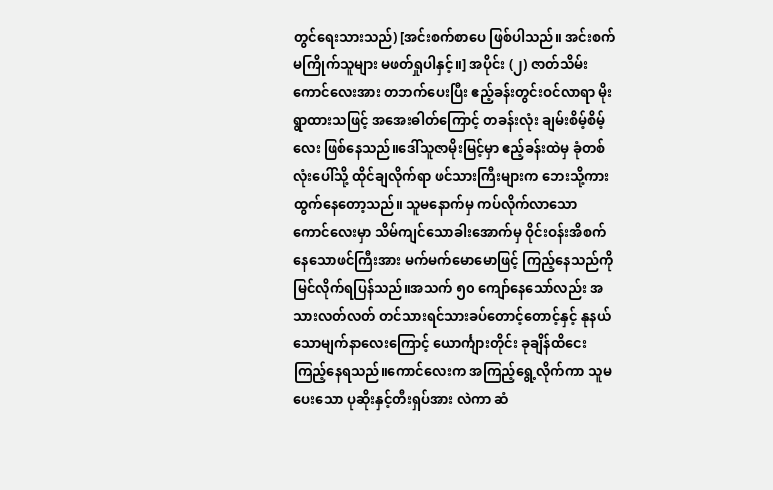တွင်ရေးသားသည်) [အင်းစက်စာပေ ဖြစ်ပါသည်။ အင်းစက်မကြိုက်သူများ မဖတ်ရှုပါနှင့်။] အပိုင်း (၂) ဇာတ်သိမ်း ကောင်လေးအား တဘက်ပေးပြီး ဧည့်ခန်းတွင်းဝင်လာရာ မိုးရွာထားသဖြင့် အအေးဓါတ်ကြောင့် တခန်းလုံး ချမ်းစိမ့်စိမ့်လေး ဖြစ်နေသည်။ဒေါ်သူဇာမိုးမြင့်မှာ ဧည့်ခန်းထဲမှ ခုံတစ်လုံးပေါ်သို့ ထိုင်ချလိုက်ရာ ဖင်သားကြီးများက ဘေးသို့ကားထွက်နေတော့သည်။ သူမနောက်မှ ကပ်လိုက်လာသော ကောင်လေးမှာ သိမ်ကျင်သောခါးအောက်မှ ဝိုင်းဝန်းအိစက်နေသောဖင်ကြီးအား မက်မက်မောမောဖြင့် ကြည့်နေသည်ကို မြင်လိုက်ရပြန်သည်။အသက် ၅၀ ကျော်နေသော်လည်း အသားလတ်လတ် တင်သားရင်သားခပ်တောင့်တောင့်နှင့် နုနယ်သောမျက်နာလေးကြောင့် ယောင်္ကျားတိုင်း ခုချိန်ထိငေးကြည့်နေရသည်။ကောင်လေးက အကြည့်ရွေ့လိုက်ကာ သူမပေးသော ပုဆိုးနှင့်တီးရှပ်အား လဲကာ ဆံ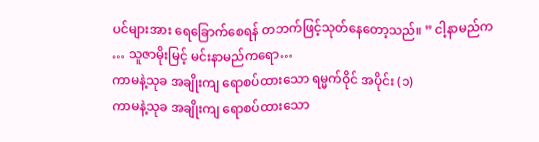ပင်များအား ရေခြောက်စေရန် တဘက်ဖြင့်သုတ်နေတော့သည်။ ” ငါ့နာမည်က … သူဇာမိုးမြင့် မင်းနာမည်ကရော…
ကာမနဲ့သုခ အချိုးကျ ရောစပ်ထားသော ရမ္မက်ဝိုင် အပိုင်း (၁)
ကာမနဲ့သုခ အချိုးကျ ရောစပ်ထားသော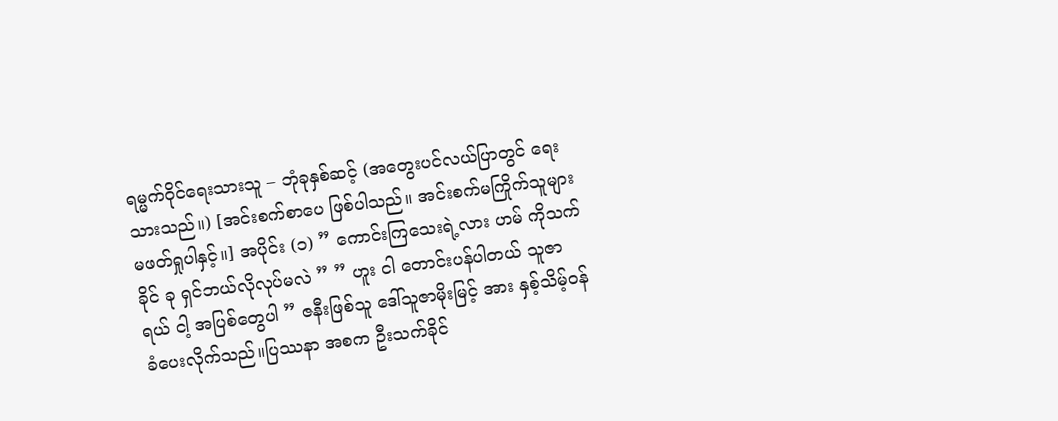ရမ္မက်ဝိုင်ရေးသားသူ – ဘုံခုနှစ်ဆင့် (အတွေးပင်လယ်ပြာတွင် ရေးသားသည်။) [အင်းစက်စာပေ ဖြစ်ပါသည်။ အင်းစက်မကြိုက်သူများ မဖတ်ရှုပါနှင့်။] အပိုင်း (၁) ” ကောင်းကြသေးရဲ့လား ဟမ် ကိုသက်ခိုင် ခု ရှင်ဘယ်လိုလုပ်မလဲ ” ” ဟူး ငါ တောင်းပန်ပါတယ် သူဇာရယ် ငါ့ အပြစ်တွေပါ ” ဇနီးဖြစ်သူ ဒေါ်သူဇာမိုးမြင့် အား နှစ့်သိမ့်ဝန်ခံပေးလိုက်သည်။ပြဿနာ အစက ဦးသက်ခိုင်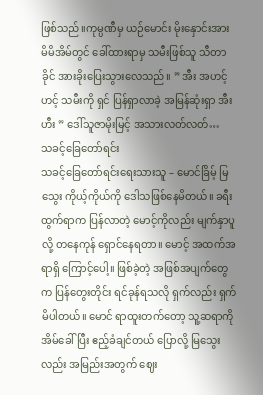ဖြစ်သည်။ကုမ္ပဏီမှ ယဉ်မောင်း မိုးနှောင်းအား မိမိအိမ်တွင် ခေါ်ထားရာမှ သမီးဖြစ်သူ သီတာခိုင် အားခိုးပြေးသွားလေသည်။ ” အီး အဟင့် ဟင့် သမီးကို ရှင် ပြန်ရှာလာခဲ့ အမြန်ဆုံးရှာ အီးဟီး ” ဒေါ်သူဇာမိုးမြင့် အသားလတ်လတ်…
သခင့်ခြေတော်ရင်း
သခင့်ခြေတော်ရင်းရေးသားသူ – မောင်ခြိမ့် မြသွေး ကိုယ့်ကိုယ်ကို ဒေါသဖြစ်နေမိတယ်။ ခရီးထွက်ရာက ပြန်လာတဲ့ မောင့်ကိုလည်း မျက်နှာပူလို့ တနေကုန် ရှောင်နေရတာ။ မောင့် အထက်အရာရှိ ကြောင့်ပေါ့။ ဖြစ်ခဲ့တဲ့ အဖြစ်အပျက်တွေက ပြန်တွေးတိုင်း ရင်ခုန်ရသလို ရှက်လည်း ရှက်မိပါတယ်။ မောင် ရာထူးတက်တော့ သူ့ဆရာကို အိမ်ခေါ်ပြီး ဧည့်ခံချင်တယ် ပြောလို့ မြသွေးလည်း အမြည်းအတွက် ဈေး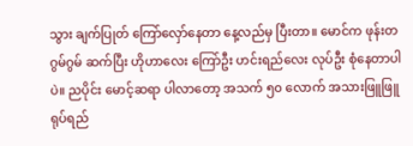သွား ချက်ပြုတ် ကြော်လှော်နေတာ နေ့လည်မှ ပြီးတာ။ မောင်က ဖုန်းတဂွမ်ဂွမ် ဆက်ပြီး ဟိုဟာလေး ကြော်ဦး ဟင်းရည်လေး လုပ်ဦး စုံနေတာပါပဲ။ ညပိုင်း မောင့်ဆရာ ပါလာတော့ အသက် ၅၀ လောက် အသားဖြူဖြူ ရုပ်ရည်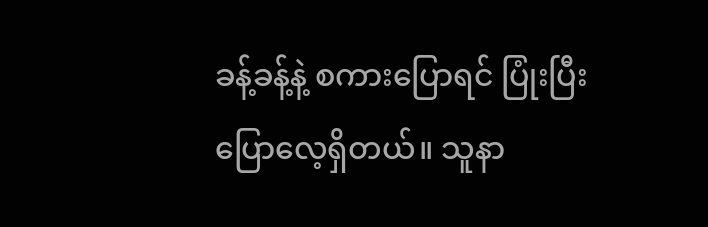ခန့်ခန့်နဲ့ စကားပြောရင် ပြုံးပြီး ပြောလေ့ရှိတယ်။ သူနာ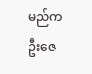မည်က ဦးဇေ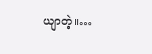ယျာတဲ့။…